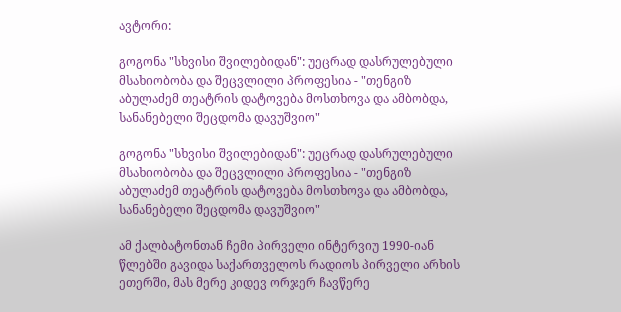ავტორი:

გოგონა "სხვისი შვილებიდან": უეცრად დასრულებული მსახიობობა და შეცვლილი პროფესია - "თენგიზ აბულაძემ თეატრის დატოვება მოსთხოვა და ამბობდა, სანანებელი შეცდომა დავუშვიო"

გოგონა "სხვისი შვილებიდან": უეცრად დასრულებული მსახიობობა და შეცვლილი პროფესია - "თენგიზ აბულაძემ თეატრის დატოვება მოსთხოვა და ამბობდა, სანანებელი შეცდომა დავუშვიო"

ამ ქალბატონთან ჩემი პირველი ინტერვიუ 1990-იან წლებში გავიდა საქართველოს რადიოს პირველი არხის ეთერში, მას მერე კიდევ ორჯერ ჩავწერე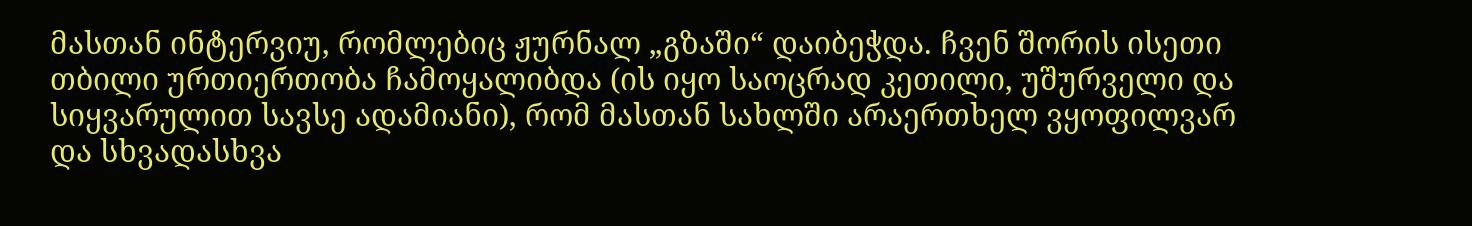მასთან ინტერვიუ, რომლებიც ჟურნალ „გზაში“ დაიბეჭდა. ჩვენ შორის ისეთი თბილი ურთიერთობა ჩამოყალიბდა (ის იყო საოცრად კეთილი, უშურველი და სიყვარულით სავსე ადამიანი), რომ მასთან სახლში არაერთხელ ვყოფილვარ და სხვადასხვა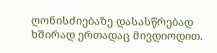ღონისძიებაზე დასასწრებად ხშირად ერთადაც მივდიოდით.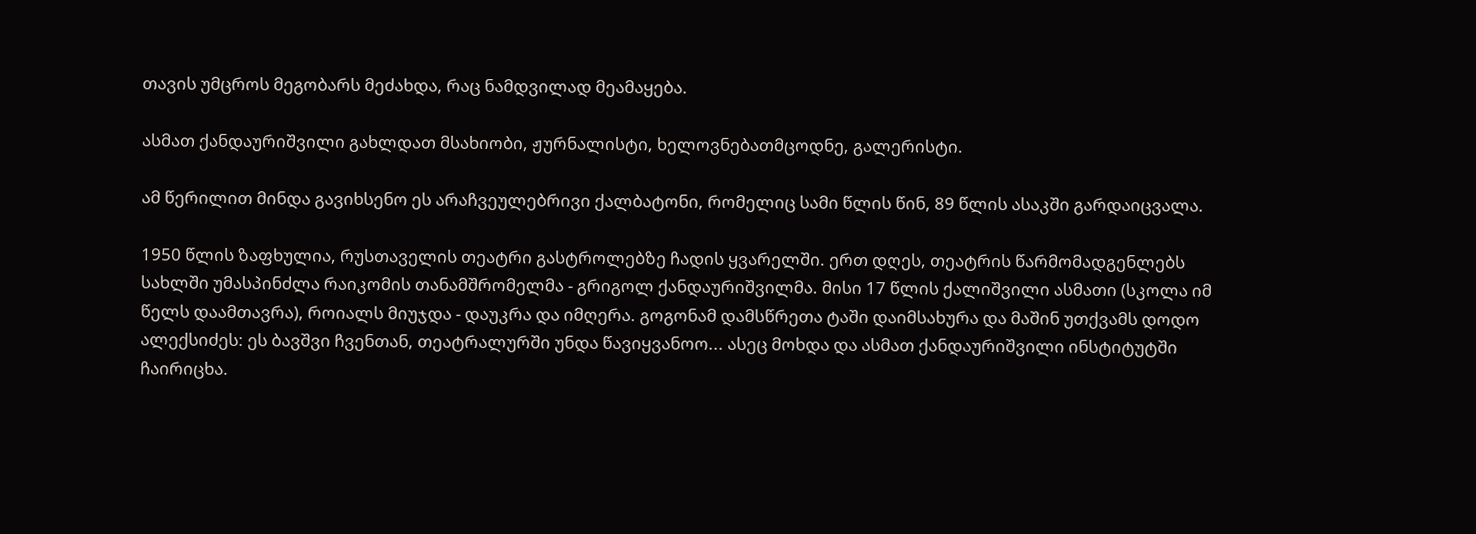თავის უმცროს მეგობარს მეძახდა, რაც ნამდვილად მეამაყება.

ასმათ ქანდაურიშვილი გახლდათ მსახიობი, ჟურნალისტი, ხელოვნებათმცოდნე, გალერისტი.

ამ წერილით მინდა გავიხსენო ეს არაჩვეულებრივი ქალბატონი, რომელიც სამი წლის წინ, 89 წლის ასაკში გარდაიცვალა.

1950 წლის ზაფხულია, რუსთაველის თეატრი გასტროლებზე ჩადის ყვარელში. ერთ დღეს, თეატრის წარმომადგენლებს სახლში უმასპინძლა რაიკომის თანამშრომელმა - გრიგოლ ქანდაურიშვილმა. მისი 17 წლის ქალიშვილი ასმათი (სკოლა იმ წელს დაამთავრა), როიალს მიუჯდა - დაუკრა და იმღერა. გოგონამ დამსწრეთა ტაში დაიმსახურა და მაშინ უთქვამს დოდო ალექსიძეს: ეს ბავშვი ჩვენთან, თეატრალურში უნდა წავიყვანოო... ასეც მოხდა და ასმათ ქანდაურიშვილი ინსტიტუტში ჩაირიცხა.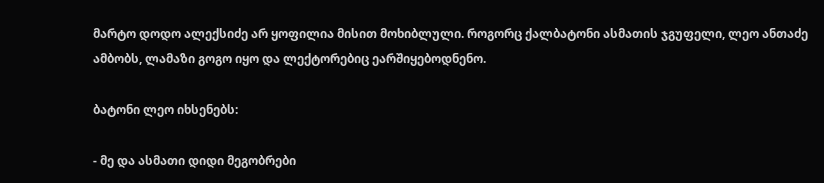მარტო დოდო ალექსიძე არ ყოფილია მისით მოხიბლული. როგორც ქალბატონი ასმათის ჯგუფელი, ლეო ანთაძე ამბობს, ლამაზი გოგო იყო და ლექტორებიც ეარშიყებოდნენო.

ბატონი ლეო იხსენებს:

- მე და ასმათი დიდი მეგობრები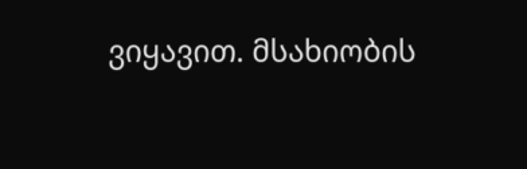ვიყავით. მსახიობის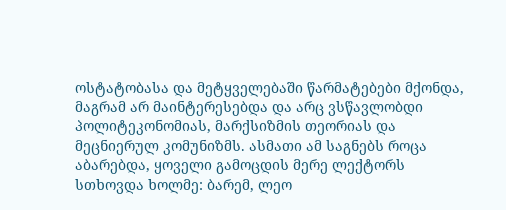ოსტატობასა და მეტყველებაში წარმატებები მქონდა, მაგრამ არ მაინტერესებდა და არც ვსწავლობდი პოლიტეკონომიას, მარქსიზმის თეორიას და მეცნიერულ კომუნიზმს. ასმათი ამ საგნებს როცა აბარებდა, ყოველი გამოცდის მერე ლექტორს სთხოვდა ხოლმე: ბარემ, ლეო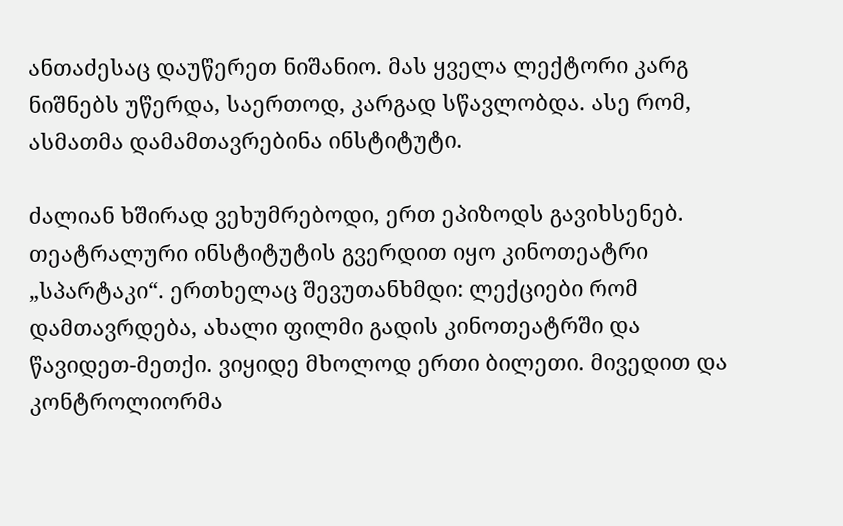ანთაძესაც დაუწერეთ ნიშანიო. მას ყველა ლექტორი კარგ ნიშნებს უწერდა, საერთოდ, კარგად სწავლობდა. ასე რომ, ასმათმა დამამთავრებინა ინსტიტუტი.

ძალიან ხშირად ვეხუმრებოდი, ერთ ეპიზოდს გავიხსენებ. თეატრალური ინსტიტუტის გვერდით იყო კინოთეატრი „სპარტაკი“. ერთხელაც შევუთანხმდი: ლექციები რომ დამთავრდება, ახალი ფილმი გადის კინოთეატრში და წავიდეთ-მეთქი. ვიყიდე მხოლოდ ერთი ბილეთი. მივედით და კონტროლიორმა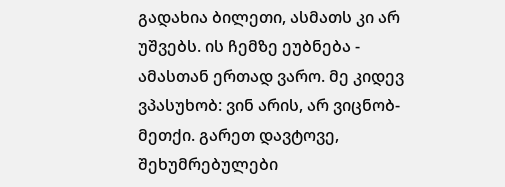გადახია ბილეთი, ასმათს კი არ უშვებს. ის ჩემზე ეუბნება - ამასთან ერთად ვარო. მე კიდევ ვპასუხობ: ვინ არის, არ ვიცნობ-მეთქი. გარეთ დავტოვე, შეხუმრებულები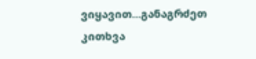ვიყავით...განაგრძეთ კითხვა